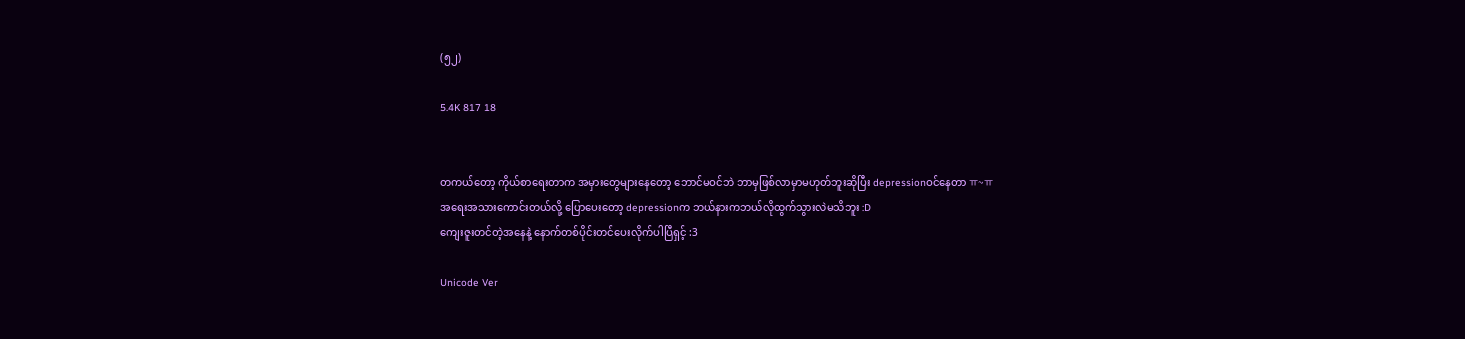(၅၂)

5.4K 817 18


တကယ်တော့ ကိုယ်စာရေးတာက အမှားတွေများနေတော့ ဘောင်မဝင်ဘဲ ဘာမှဖြစ်လာမှာမဟုတ်ဘူးဆိုပြီး depressionဝင်နေတာ ㅠ~ㅠ
အရေးအသားကောင်းတယ်လို့ ပြောပေးတော့ depressionက ဘယ်နားကဘယ်လိုထွက်သွားလဲမသိဘူး :D
ကျေးဇူးတင်တဲ့အနေနဲ့ နောက်တစ်ပိုင်းတင်ပေးလိုက်ပါပြီရှင့် :3

Unicode Ver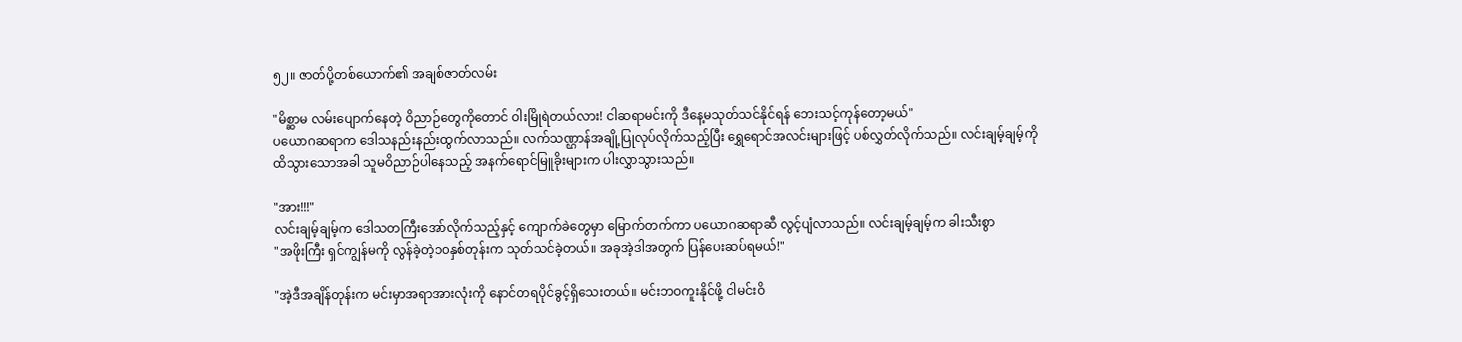၅၂။ ဇာတ်ပို့တစ်ယောက်၏ အချစ်ဇာတ်လမ်း

"မိစ္ဆာမ လမ်းပျောက်နေတဲ့ ဝိညာဉ်တွေကိုတောင် ဝါးမြိုရဲတယ်လား! ငါဆရာမင်းကို ဒီနေ့မသုတ်သင်နိုင်ရန် ဘေးသင့်ကုန်တော့မယ်"
ပယောဂဆရာက ဒေါသနည်းနည်းထွက်လာသည်။ လက်သဏ္ဌာန်အချို့ပြုလုပ်လိုက်သည့်ပြီး ရွှေရောင်အလင်းများဖြင့် ပစ်လွှတ်လိုက်သည်။ လင်းချမ့်ချမ့်ကို ထိသွားသောအခါ သူမဝိညာဉ်ပါနေသည့် အနက်ရောင်မြူခိုးများက ပါးလွှာသွားသည်။

"အား!!!"
လင်းချမ့်ချမ့်က ဒေါသတကြီးအော်လိုက်သည့်နှင့် ကျောက်ခဲတွေမှာ မြောက်တက်ကာ ပယောဂဆရာဆီ လွင့်ပျံလာသည်။ လင်းချမ့်ချမ့်က ခါးသီးစွာ
"အဖိုးကြီး ရှင်ကျွန်မကို လွန်ခဲ့တဲ့၁၀နှစ်တုန်းက သုတ်သင်ခဲ့တယ်။ အခုအဲ့ဒါအတွက် ပြန်ပေးဆပ်ရမယ်!"

"အဲ့ဒီအချိန်တုန်းက မင်းမှာအရာအားလုံးကို နောင်တရပိုင်ခွင့်ရှိသေးတယ်။ မင်းဘဝကူးနိုင်ဖို့ ငါမင်းဝိ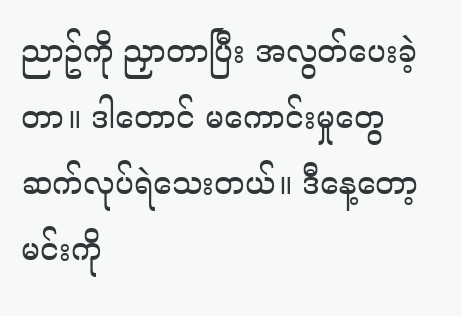ညာဥ်ကို ညှာတာပြီး အလွတ်ပေးခဲ့တာ။ ဒါတောင် မကောင်းမှုတွေဆက်လုပ်ရဲသေးတယ်။ ဒီနေ့တော့ မင်းကို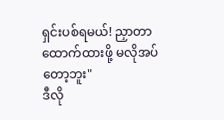ရှင်းပစ်ရမယ်! ညှာတာထောက်ထားဖို့ မလိုအပ်တော့ဘူး"
ဒီလို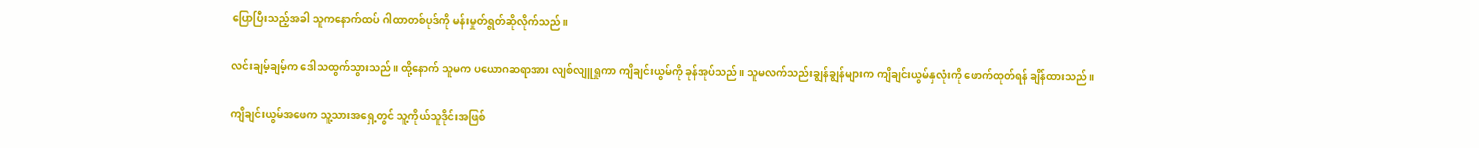ပြောပြီးသည့်အခါ သူကနောက်ထပ် ဂါထာတစ်ပုဒ်ကို မန်းမှုတ်ရွတ်ဆိုလိုက်သည်။

လင်းချမ့်ချမ့်က ဒေါသထွက်သွားသည်။ ထို့နောက် သူမက ပယောဂဆရာအား လျစ်လျူရှုကာ ကျိချင်းယွမ်ကို ခုန်အုပ်သည်။ သူမလက်သည်းချွန်ချွန်များက ကျိချင်းယွမ်နှလုံးကို ဖောက်ထုတ်ရန် ချိန်ထားသည်။

ကျိချင်းယွမ်အဖေက သူ့သားအရှေ့တွင် သူ့ကိုယ်သူဒိုင်းအဖြစ်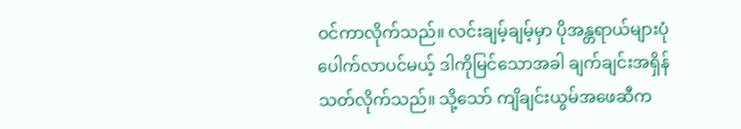ဝင်ကာလိုက်သည်။ လင်းချမ့်ချမ့်မှာ ပိုအန္တရာယ်များပုံပေါက်လာပင်မယ့် ဒါကိုမြင်သောအခါ ချက်ချင်းအရှိန်သတ်လိုက်သည်။ သို့သော် ကျိချင်းယွမ်အဖေဆီက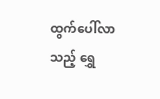ထွက်ပေါ်လာသည့် ရွှေ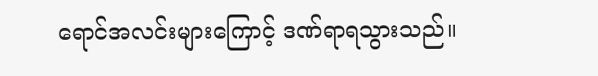ရောင်အလင်းများကြောင့် ဒဏ်ရာရသွားသည်။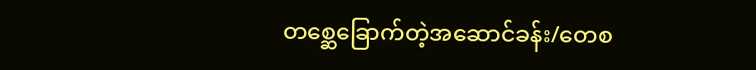တစ္ဆေခြောက်တဲ့အဆောင်ခန်း/တေစ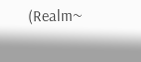(Realm~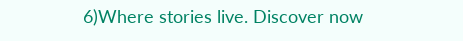6)Where stories live. Discover now